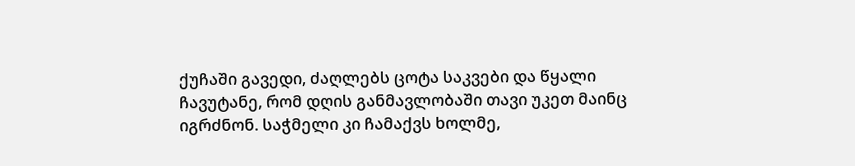ქუჩაში გავედი, ძაღლებს ცოტა საკვები და წყალი ჩავუტანე, რომ დღის განმავლობაში თავი უკეთ მაინც იგრძნონ. საჭმელი კი ჩამაქვს ხოლმე,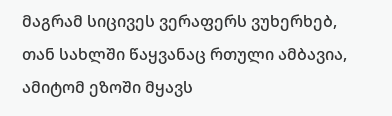მაგრამ სიცივეს ვერაფერს ვუხერხებ, თან სახლში წაყვანაც რთული ამბავია, ამიტომ ეზოში მყავს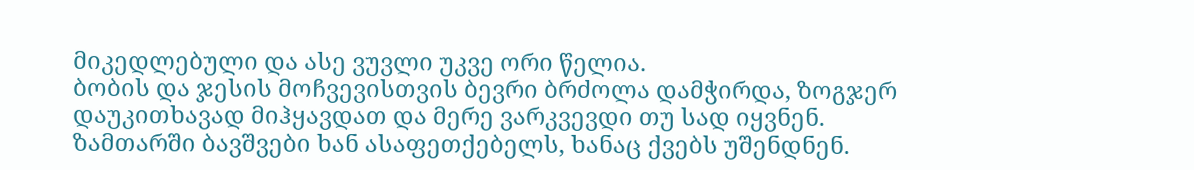მიკედლებული და ასე ვუვლი უკვე ორი წელია.
ბობის და ჯესის მოჩვევისთვის ბევრი ბრძოლა დამჭირდა, ზოგჯერ დაუკითხავად მიჰყავდათ და მერე ვარკვევდი თუ სად იყვნენ. ზამთარში ბავშვები ხან ასაფეთქებელს, ხანაც ქვებს უშენდნენ.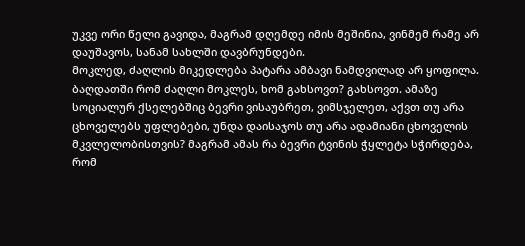უკვე ორი წელი გავიდა, მაგრამ დღემდე იმის მეშინია, ვინმემ რამე არ დაუშავოს, სანამ სახლში დავბრუნდები.
Მოკლედ, ძაღლის მიკედლება პატარა ამბავი ნამდვილად არ ყოფილა.
ბაღდათში რომ ძაღლი მოკლეს, ხომ გახსოვთ? გახსოვთ. ამაზე სოციალურ ქსელებშიც ბევრი ვისაუბრეთ, ვიმსჯელეთ, აქვთ თუ არა ცხოველებს უფლებები, უნდა დაისაჯოს თუ არა ადამიანი ცხოველის მკვლელობისთვის? მაგრამ ამას რა ბევრი ტვინის ჭყლეტა სჭირდება, რომ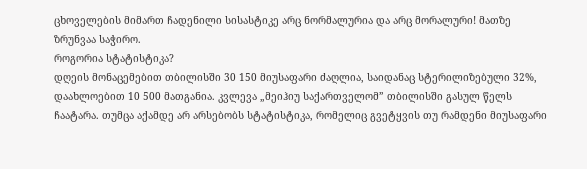ცხოველების მიმართ ჩადენილი სისასტიკე არც ნორმალურია და არც მორალური! მათზე ზრუნვაა საჭირო.
როგორია სტატისტიკა?
დღეის მონაცემებით თბილისში 30 150 მიუსაფარი ძაღლია, საიდანაც სტერილიზებული 32%, დაახლოებით 10 500 მათგანია. კვლევა „მეიჰიუ საქართველომ” თბილისში გასულ წელს ჩაატარა. თუმცა აქამდე არ არსებობს სტატისტიკა, რომელიც გვეტყვის თუ რამდენი მიუსაფარი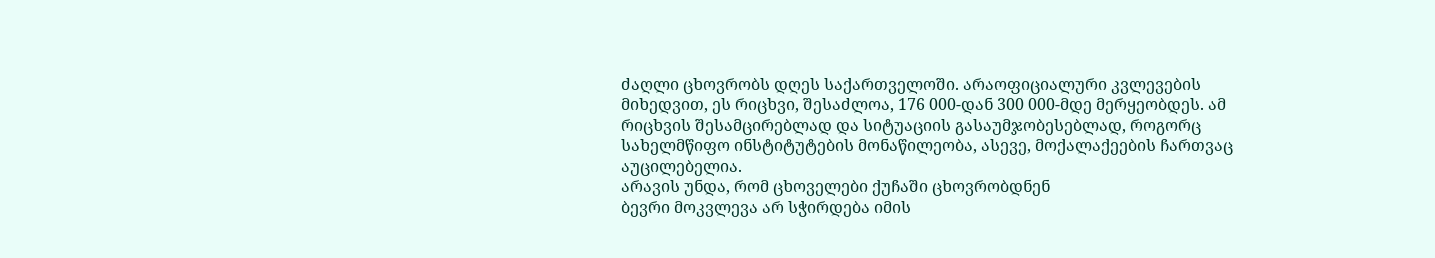ძაღლი ცხოვრობს დღეს საქართველოში. არაოფიციალური კვლევების მიხედვით, ეს რიცხვი, შესაძლოა, 176 000-დან 300 000-მდე მერყეობდეს. ამ რიცხვის შესამცირებლად და სიტუაციის გასაუმჯობესებლად, როგორც სახელმწიფო ინსტიტუტების მონაწილეობა, ასევე, მოქალაქეების ჩართვაც აუცილებელია.
არავის უნდა, რომ ცხოველები ქუჩაში ცხოვრობდნენ
ბევრი მოკვლევა არ სჭირდება იმის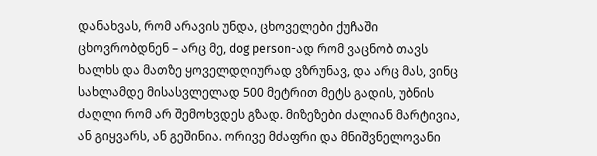დანახვას, რომ არავის უნდა, ცხოველები ქუჩაში ცხოვრობდნენ – არც მე, dog person-ად რომ ვაცნობ თავს ხალხს და მათზე ყოველდღიურად ვზრუნავ, და არც მას, ვინც სახლამდე მისასვლელად 500 მეტრით მეტს გადის, უბნის ძაღლი რომ არ შემოხვდეს გზად. მიზეზები ძალიან მარტივია, ან გიყვარს, ან გეშინია. ორივე მძაფრი და მნიშვნელოვანი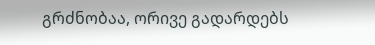გრძნობაა, ორივე გადარდებს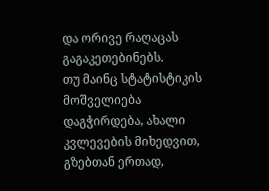და ორივე რაღაცას გაგაკეთებინებს.
თუ მაინც სტატისტიკის მოშველიება დაგჭირდება, ახალი კვლევების მიხედვით, გზებთან ერთად,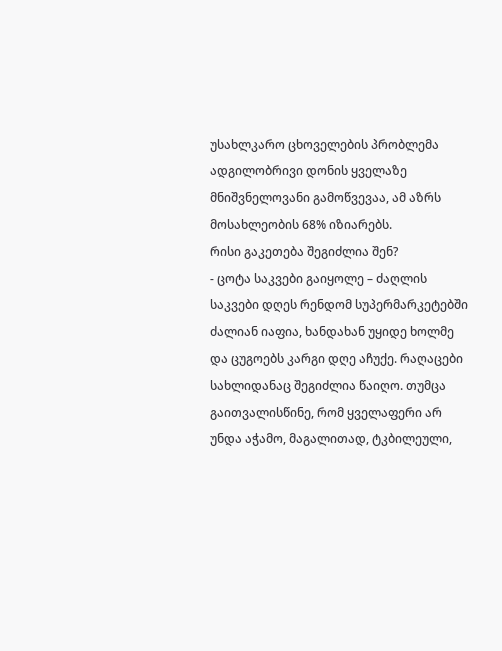უსახლკარო ცხოველების პრობლემა ადგილობრივი დონის ყველაზე მნიშვნელოვანი გამოწვევაა, ამ აზრს მოსახლეობის 68% იზიარებს.
რისი გაკეთება შეგიძლია შენ?
- ცოტა საკვები გაიყოლე – ძაღლის საკვები დღეს რენდომ სუპერმარკეტებში ძალიან იაფია, ხანდახან უყიდე ხოლმე და ცუგოებს კარგი დღე აჩუქე. რაღაცები სახლიდანაც შეგიძლია წაიღო. თუმცა გაითვალისწინე, რომ ყველაფერი არ უნდა აჭამო, მაგალითად, ტკბილეული,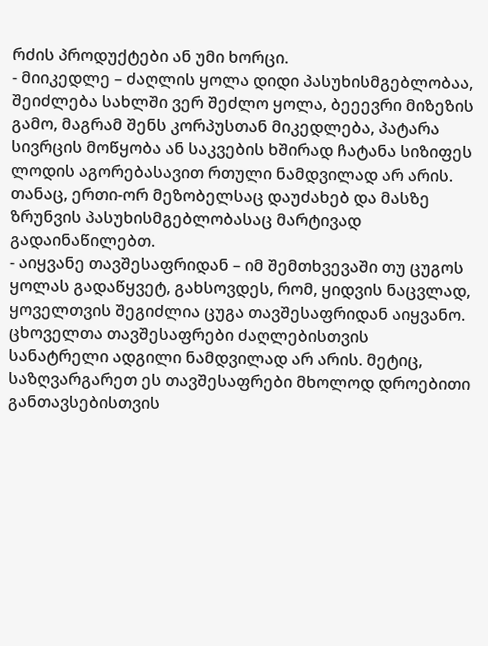რძის პროდუქტები ან უმი ხორცი.
- მიიკედლე – ძაღლის ყოლა დიდი პასუხისმგებლობაა, შეიძლება სახლში ვერ შეძლო ყოლა, ბეეევრი მიზეზის გამო, მაგრამ შენს კორპუსთან მიკედლება, პატარა სივრცის მოწყობა ან საკვების ხშირად ჩატანა სიზიფეს ლოდის აგორებასავით რთული ნამდვილად არ არის. თანაც, ერთი-ორ მეზობელსაც დაუძახებ და მასზე ზრუნვის პასუხისმგებლობასაც მარტივად გადაინაწილებთ.
- აიყვანე თავშესაფრიდან – იმ შემთხვევაში თუ ცუგოს ყოლას გადაწყვეტ, გახსოვდეს, რომ, ყიდვის ნაცვლად, ყოველთვის შეგიძლია ცუგა თავშესაფრიდან აიყვანო. ცხოველთა თავშესაფრები ძაღლებისთვის სანატრელი ადგილი ნამდვილად არ არის. მეტიც, საზღვარგარეთ ეს თავშესაფრები მხოლოდ დროებითი განთავსებისთვის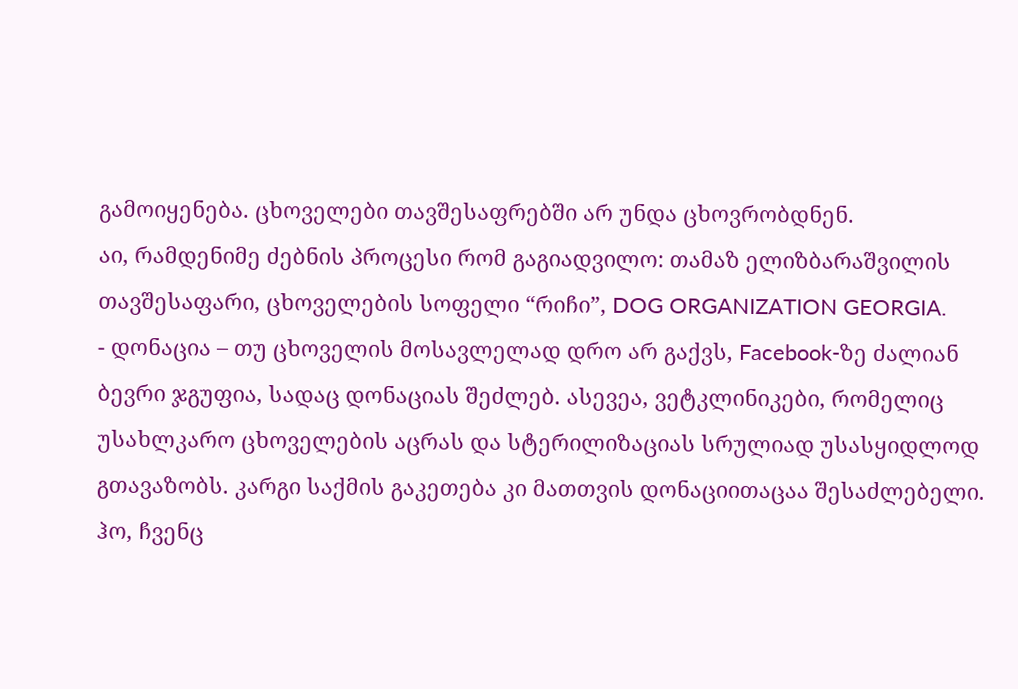გამოიყენება. ცხოველები თავშესაფრებში არ უნდა ცხოვრობდნენ.
აი, რამდენიმე ძებნის პროცესი რომ გაგიადვილო: თამაზ ელიზბარაშვილის თავშესაფარი, ცხოველების სოფელი “რიჩი”, DOG ORGANIZATION GEORGIA.
- დონაცია – თუ ცხოველის მოსავლელად დრო არ გაქვს, Facebook-ზე ძალიან ბევრი ჯგუფია, სადაც დონაციას შეძლებ. ასევეა, ვეტკლინიკები, რომელიც უსახლკარო ცხოველების აცრას და სტერილიზაციას სრულიად უსასყიდლოდ გთავაზობს. კარგი საქმის გაკეთება კი მათთვის დონაციითაცაა შესაძლებელი.
ჰო, ჩვენც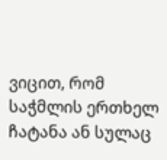ვიცით, რომ საჭმლის ერთხელ ჩატანა ან სულაც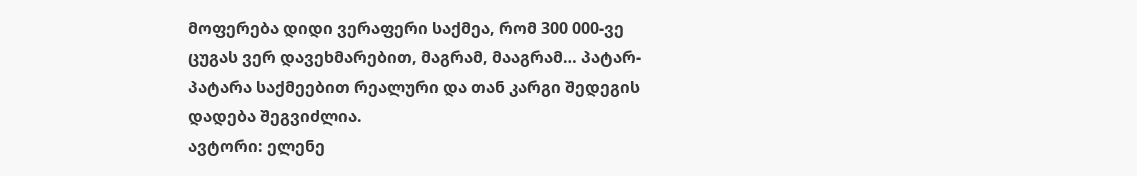მოფერება დიდი ვერაფერი საქმეა, რომ 300 000-ვე ცუგას ვერ დავეხმარებით, მაგრამ, მააგრამ… პატარ-პატარა საქმეებით რეალური და თან კარგი შედეგის დადება შეგვიძლია.
ავტორი: ელენე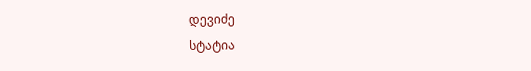დევიძე
სტატია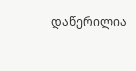დაწერილია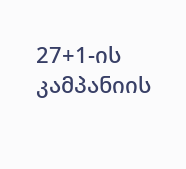27+1-ის კამპანიის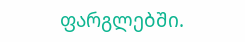ფარგლებში.